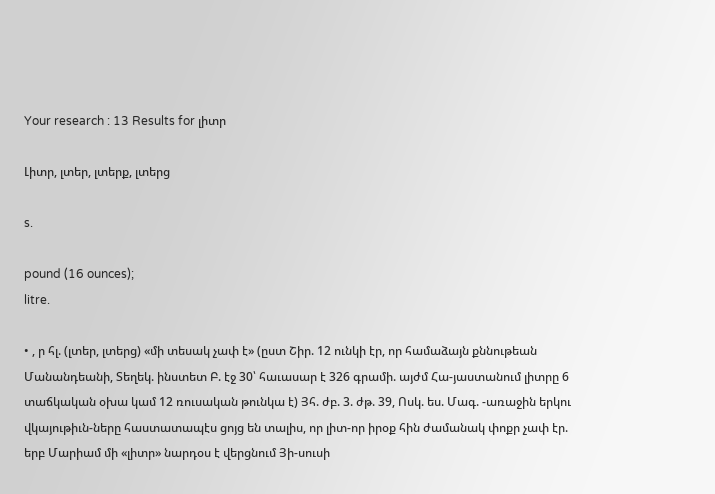Your research : 13 Results for լիտր

Լիտր, լտեր, լտերք, լտերց

s.

pound (16 ounces);
litre.

• , ր հլ. (լտեր, լտերց) «մի տեսակ չափ է» (ըստ Շիր. 12 ունկի էր, որ համաձայն քննութեան Մանանդեանի, Տեղեկ. ինստետ Բ. էջ 30՝ հաւասար է 326 գրամի. այժմ Հա-յաստանում լիտրը 6 տաճկական օխա կամ 12 ռուսական թունկա է) Յհ. ժբ. 3. ժթ. 39, Ոսկ. ես. Մագ. -առաջին երկու վկայութիւն-ները հաստատապէս ցոյց են տալիս, որ լիտ-որ իրօք հին ժամանակ փոքր չափ էր. երբ Մարիամ մի «լիտր» նարդօս է վերցնում Յի-սուսի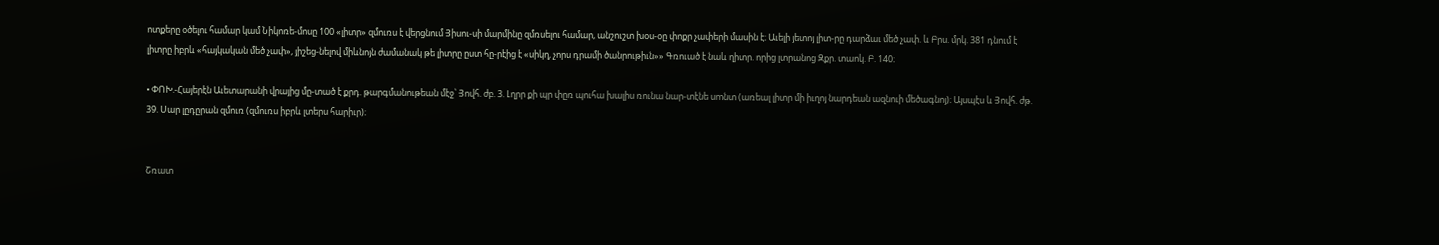ոտքերը օծելու համար կամ Նիկոռե-մոսը 100 «լիտր» զմուռս է վերցնում Յիսու-սի մարմինը զմռսելու համար, անշուշտ խօս-օը փոքր չափերի մասին է։ Աւելի յետոյ լիտ-րը դարձաւ մեծ չափ. և Բրս. մրկ. 381 դնում է լիտրը իբրև «հայկական մեծ չափ», յիշեց-նելով միևնոյն ժամանակ թե լիտրը ըստ հը-րէից է «սիկղ, չորս դրամի ծանրութիւն»» Գռուած է նաև ղիտր. որից լտրանոց Զքր. տաոկ. Բ. 140։

• ՓՈԽ.-Հայերէն Աւետարանի վրայից մը-տած է քրդ. թարգմանութեան մէջ՝ Յովհ. ժբ. 3. Լղրր քի պր փըռ պուհա խալիս ռունա նար-տէնե սmնտ (առեալ լիտր մի իւղոյ նարդեան ազնուի մեծագնոյ)։ Այսպէս և Յովհ. ժթ. 39. Սար լըդըրան զմուռ (զմուռս իբրև լտերս հարիւր)։


Շռատ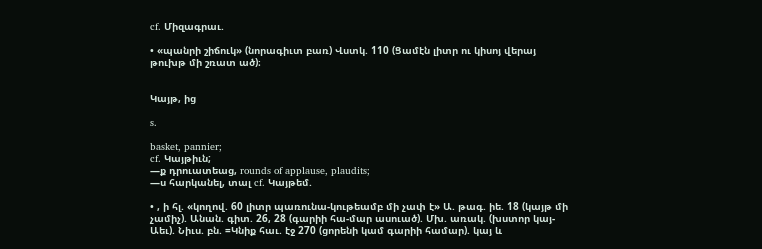cf. Միզագրաւ.

• «պանրի շիճուկ» (նորագիւտ բառ) Վստկ. 110 (Ցամէն լիտր ու կիսոյ վերայ թուխթ մի շռատ ած)։


Կայթ, ից

s.

basket, pannier;
cf. Կայթիւն;
—ք դրուատեաց, rounds of applause, plaudits;
—ս հարկանել, տալ cf. Կայթեմ.

• , ի հլ. «կողով. 60 լիտր պառունա-կութեամբ մի չափ է» Ա. թագ. իե. 18 (կայթ մի չամիչ). Անան. գիտ. 26, 28 (գարիի հա-մար ասուած). Մխ. առակ. (խստոր կայ-Աեւ). Նիւս. բն. =Կնիք հաւ. էջ 270 (ցորենի կամ գարիի համար). կայ և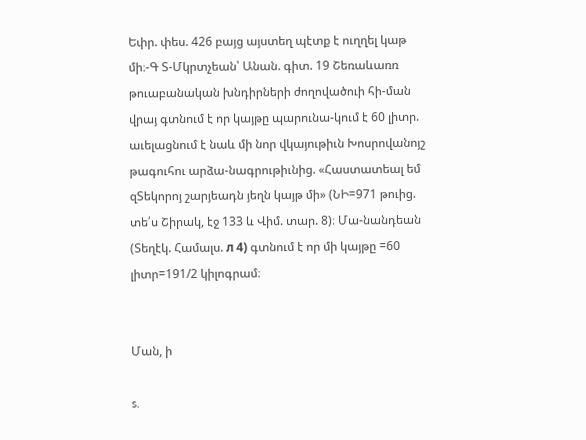Եփր. փես. 426 բայց այստեղ պէտք է ուղղել կաթ մի։-Գ Տ-Մկրտչեան՝ Անան. գիտ. 19 Շեռաևառռ թուաբանական խնդիրների ժողովածուի հի-ման վրայ գտնում է որ կայթը պարունա-կում է 60 լիտր. աւելացնում է նաև մի նոր վկայութիւն Խոսրովանոյշ թագուհու արձա-նագրութիւնից. «Հաստատեալ եմ զՏեկորոյ շարյեադն յեղն կայթ մի» (ՆԻ=971 թուից. տե՛ս Շիրակ, էջ 133 և Վիմ. տար. 8)։ Մա-նանդեան (Տեղէկ. Համալս. л 4) գտնում է որ մի կայթը =60 լիտր=191/2 կիլոգրամ։


Ման, ի

s.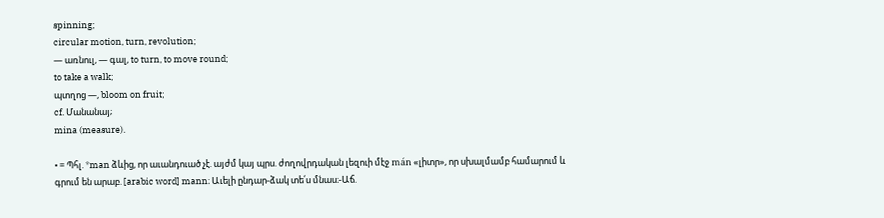spinning;
circular motion, turn, revolution;
— առնուլ, — գալ, to turn, to move round;
to take a walk;
պտղոց —, bloom on fruit;
cf. Մանանայ;
mina (measure).

• = Պհլ. *man ձևից, որ աւանդուած չէ. այժմ կայ պրս. ժողովրդական լեզուի մէջ mán «լիտր», որ սխալմամբ համարում և գրում են արաբ. [arabic word] mann։ Աւելի ընդար-ձակ տե՛ս մնաս։-Աճ.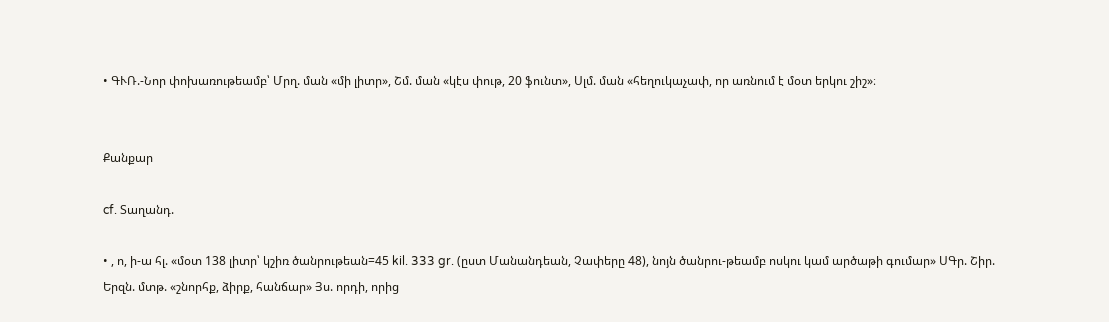• ԳՒՌ.-Նոր փոխառութեամբ՝ Մրղ. ման «մի լիտր», Շմ. ման «կէս փութ, 20 ֆունտ», Սլմ. ման «հեղուկաչափ, որ առնում է մօտ երկու շիշ»։


Քանքար

cf. Տաղանդ.

• , ո, ի-ա հլ. «մօտ 138 լիտր՝ կշիռ ծանրութեան=45 kil. 333 gr. (ըստ Մանանդեան, Չափերը 48), նոյն ծանրու-թեամբ ոսկու կամ արծաթի գումար» ՍԳր. Շիր. Երզն. մտթ. «շնորհք, ձիրք, հանճար» Յս. որդի, որից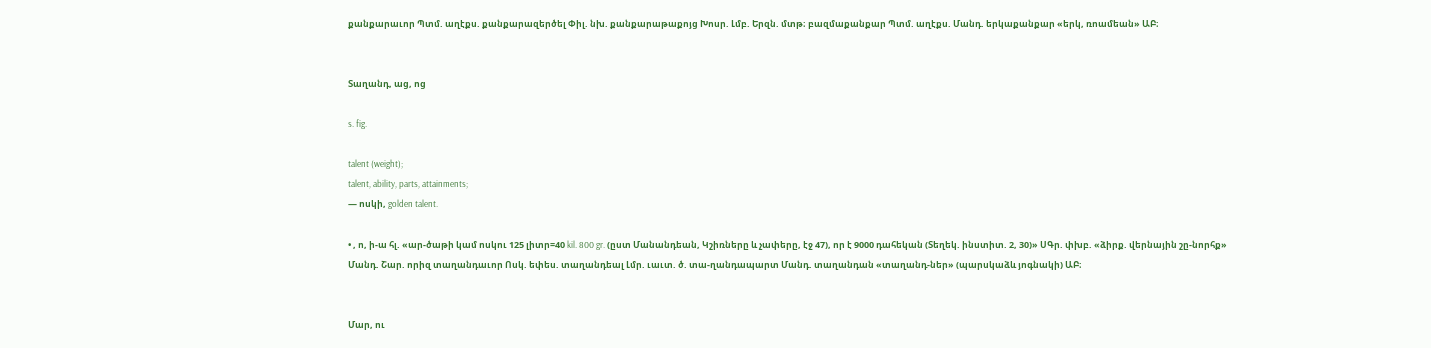քանքարաւոր Պտմ. աղէքս. քանքարազերծել Փիլ. նխ. քանքարաթաքոյց Խոսր. Լմբ. Երզն. մտթ։ բազմաքանքար Պտմ. աղէքս. Մանդ. երկաքանքար «երկ, ռոամեան» ԱԲ։


Տաղանդ, աց, ոց

s. fig.

talent (weight);
talent, ability, parts, attainments;
— ոսկի, golden talent.

• , ո, ի-ա հլ. «ար-ծաթի կամ ոսկու 125 լիտր=40 kil. 800 gr. (ըստ Մանանդեան, Կշիռները և չափերը, էջ 47), որ է 9000 դահեկան (Տեղեկ. ինստիտ. 2, 30)» ՍԳր. փխբ. «ձիրք. վերնային շը-նորհք» Մանդ. Շար. որիզ տաղանդաւոր Ոսկ. եփես. տաղանդեալ Լմր. ւաւտ. ծ. տա-ղանդապարտ Մանդ. տաղանդան «տաղանդ-ներ» (պարսկաձև յոգնակի) ԱԲ։


Մար, ու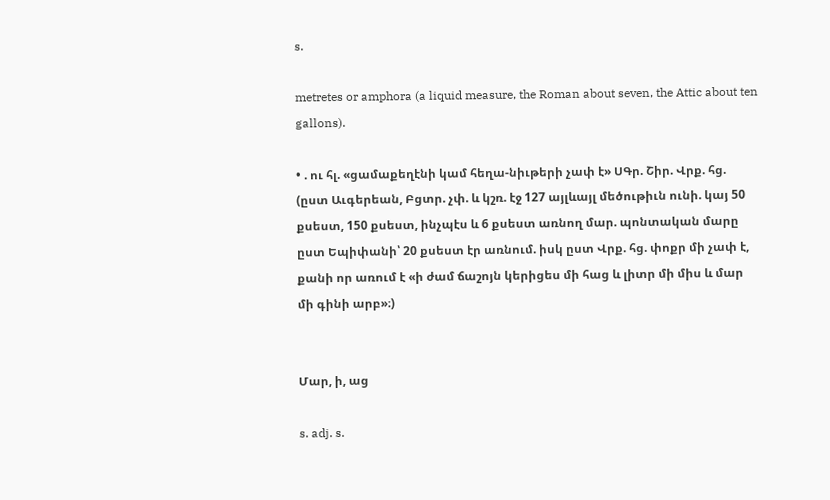s.

metretes or amphora (a liquid measure, the Roman about seven, the Attic about ten gallons).

• . ու հլ. «ցամաքեղէնի կամ հեղա-նիւթերի չափ է» ՍԳր. Շիր. Վրք. հց. (ըստ Աւգերեան, Բցտր. չփ. և կշռ. էջ 127 այլևայլ մեծութիւն ունի. կայ 50 քսեստ, 150 քսեստ, ինչպէս և 6 քսեստ առնող մար. պոնտական մարը ըստ Եպիփանի՝ 20 քսեստ էր առնում. իսկ ըստ Վրք. հց. փոքր մի չափ է, քանի որ առում է «ի ժամ ճաշոյն կերիցես մի հաց և լիտր մի միս և մար մի գինի արբ»։)


Մար, ի, աց

s. adj. s.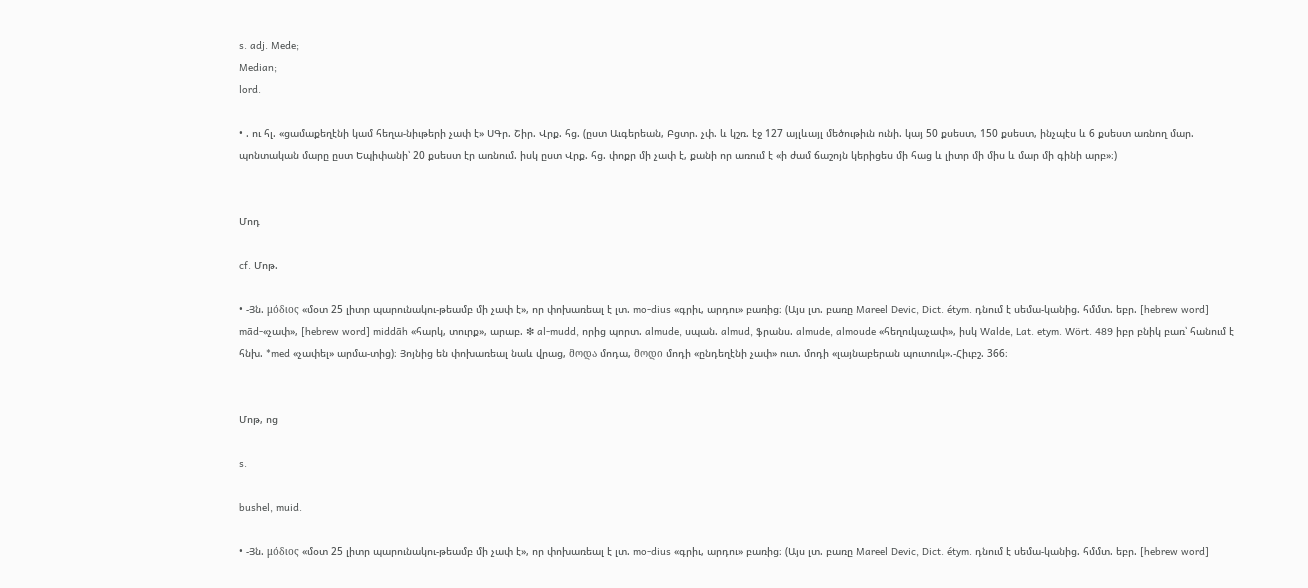s. adj. Mede;
Median;
lord.

• . ու հլ. «ցամաքեղէնի կամ հեղա-նիւթերի չափ է» ՍԳր. Շիր. Վրք. հց. (ըստ Աւգերեան, Բցտր. չփ. և կշռ. էջ 127 այլևայլ մեծութիւն ունի. կայ 50 քսեստ, 150 քսեստ, ինչպէս և 6 քսեստ առնող մար. պոնտական մարը ըստ Եպիփանի՝ 20 քսեստ էր առնում. իսկ ըստ Վրք. հց. փոքր մի չափ է, քանի որ առում է «ի ժամ ճաշոյն կերիցես մի հաց և լիտր մի միս և մար մի գինի արբ»։)


Մոդ

cf. Մոթ.

• -Յն. μόδιος «մօտ 25 լիտր պարունակու-թեամբ մի չափ է», որ փոխառեալ է լտ. mo-dius «գրիւ, արդու» բառից։ (Այս լտ. բառը Mareel Devic, Dict. étym. դնում է սեմա-կանից. հմմտ. եբր. [hebrew word] mād-«չափ», [hebrew word] middāh «հարկ, տուրք», արաբ. ❇ al-mudd, որից պորտ. almude, սպան. almud, ֆրանս. almude, almoude «հեղուկաչափ», իսկ Walde, Lat. etym. Wört. 489 իբր բնիկ բառ՝ հանում է հնխ. *med «չափել» արմա-տից)։ Յոյնից են փոխառեալ նաև վրաց, მოდა մոդա, მოდი մոդի «ընդեղէնի չափ» ուտ. մոդի «լայնաբերան պուտուկ».-Հիւբշ. 366։


Մոթ, ոց

s.

bushel, muid.

• -Յն. μόδιος «մօտ 25 լիտր պարունակու-թեամբ մի չափ է», որ փոխառեալ է լտ. mo-dius «գրիւ, արդու» բառից։ (Այս լտ. բառը Mareel Devic, Dict. étym. դնում է սեմա-կանից. հմմտ. եբր. [hebrew word]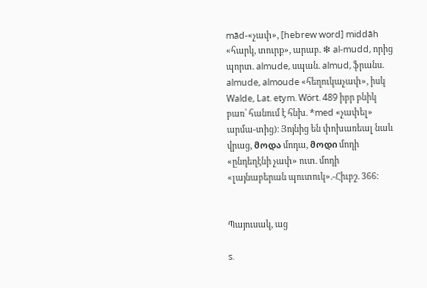mād-«չափ», [hebrew word] middāh «հարկ, տուրք», արաբ. ❇ al-mudd, որից պորտ. almude, սպան. almud, ֆրանս. almude, almoude «հեղուկաչափ», իսկ Walde, Lat. etym. Wört. 489 իբր բնիկ բառ՝ հանում է հնխ. *med «չափել» արմա-տից)։ Յոյնից են փոխառեալ նաև վրաց, მოდა մոդա, მოდი մոդի «ընդեղէնի չափ» ուտ. մոդի «լայնաբերան պուտուկ».-Հիւբշ. 366։


Պայուսակ, աց

s.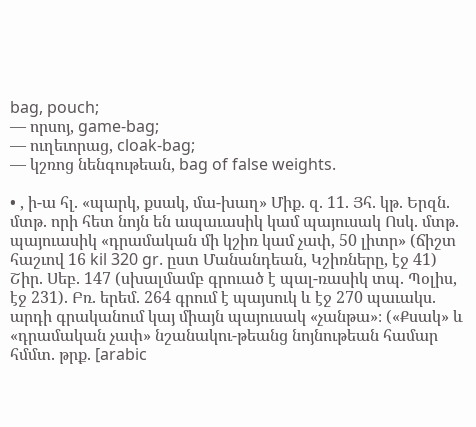bag, pouch;
— որսոյ, game-bag;
— ուղեւորաց, cloak-bag;
— կշռոց նենգութեան, bag of false weights.

• , ի-ա հլ. «պարկ, քսակ, մա-խաղ» Միք. զ. 11. Յհ. կթ. Երզն. մտթ. որի հետ նոյն են ապաւասիկ կամ պայուսակ Ոսկ. մտթ. պայուասիկ «դրամական մի կշիռ կամ չափ, 50 լիտր» (ճիշտ հաշւով 16 kil 320 gr. ըստ Մանանդեան, Կշիռները, էջ 41) Շիր. Սեբ. 147 (սխալմամբ գրուած է պալ-ռասիկ տպ. Պօլիս, էջ 231). Բռ. երեմ. 264 գրում է պայսուկ և էջ 270 պաւակս. արդի գրականում կայ միայն պայուսակ «չանթա»։ («Քսակ» և «դրամական չափ» նշանակու-թեանց նոյնութեան համար հմմտ. թրք. [arabic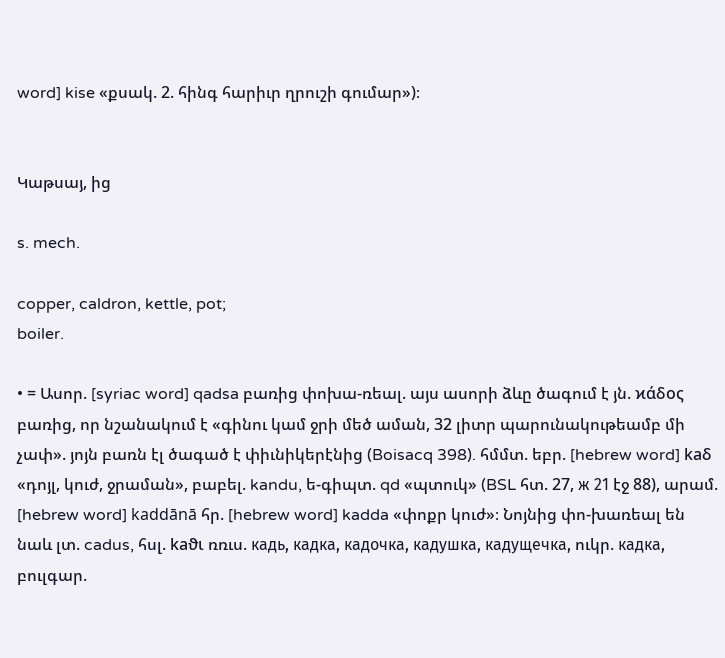word] kise «քսակ. 2. հինգ հարիւր ղրուշի գումար»)։


Կաթսայ, ից

s. mech.

copper, caldron, kettle, pot;
boiler.

• = Ասոր. [syriac word] qadsa բառից փոխա-ռեալ. այս ասորի ձևը ծագում է յն. ϰάδος բառից, որ նշանակում է «գինու կամ ջրի մեծ աման, 32 լիտր պարունակութեամբ մի չափ». յոյն բառն էլ ծագած է փիւնիկերէնից (Boisacq 398). հմմտ. եբր. [hebrew word] kaδ «դոյլ, կուժ, ջրաման», բաբել. kandu, ե-գիպտ. qd «պտուկ» (BSL հտ. 27, ж 21 էջ 88), արամ. [hebrew word] kaddānā հր. [hebrew word] kadda «փոքր կուժ»։ Նոյնից փո-խառեալ են նաև լտ. cadus, հսլ. kaϑι ռռւս. кадь, кадка, кадочка, кадушка, кадущечка, ուկր. кадкa, բուլգար.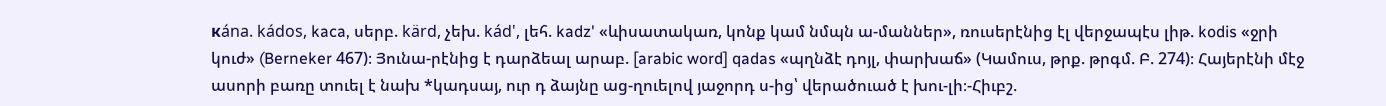кána. kádos, kaca, սերբ. kärd, չեխ. kád', լեհ. kadz' «ևիսատակառ, կոնք կամ նմպն ա-մաններ», ռուսերէնից էլ վերջապէս լիթ. kodis «ջրի կուժ» (Berneker 467)։ Յունա-րէնից է դարձեալ արաբ. [arabic word] qadas «պղնձէ դոյլ, փարխաճ» (Կամուս, թրք. թրգմ. Բ. 274)։ Հայերէնի մէջ ասորի բառը տուել է նախ *կադսայ, ուր դ ձայնը աց-ղուելով յաջորդ ս-ից՝ վերածուած է խու-լի։-Հիւբշ.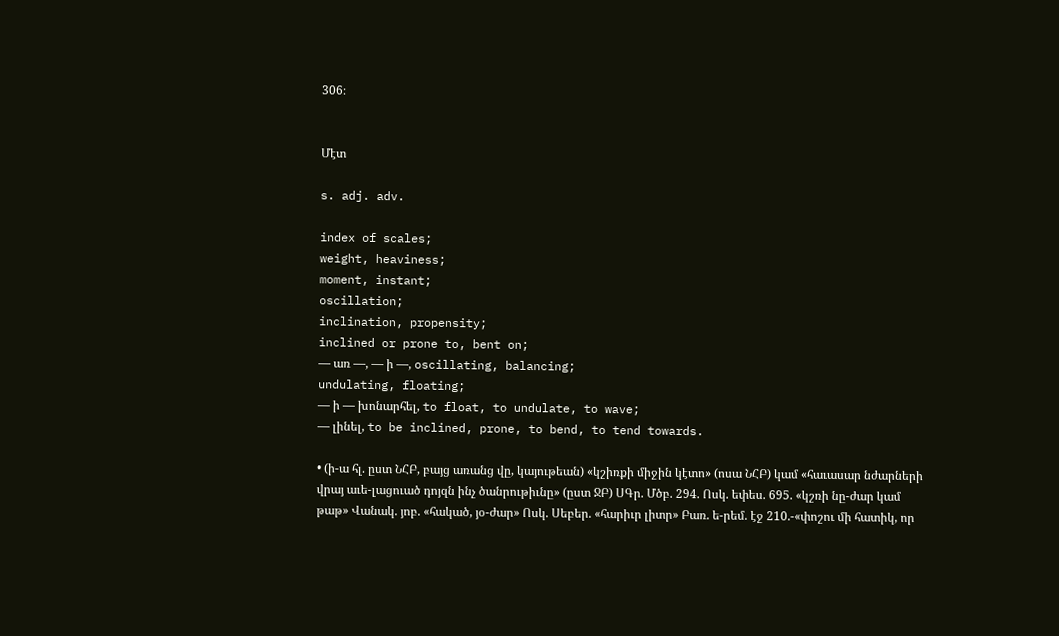306։


Մէտ

s. adj. adv.

index of scales;
weight, heaviness;
moment, instant;
oscillation;
inclination, propensity;
inclined or prone to, bent on;
— առ —, — ի —, oscillating, balancing;
undulating, floating;
— ի — խոնարհել, to float, to undulate, to wave;
— լինել, to be inclined, prone, to bend, to tend towards.

• (ի-ա հլ. ըստ ՆՀԲ, բայց առանց վը, կայութեան) «կշիռքի միջին կէտո» (ոսա ՆՀԲ) կամ «հաւասար նժարների վրայ աւե-լացուած դոյզն ինչ ծանրութիւնը» (ըստ ՋԲ) ՍԳր. Մծբ. 294. Ոսկ. եփես. 695. «կշռի նը-ժար կամ թաթ» Վանակ. յոբ. «հակած, յօ-ժար» Ոսկ. Սեբեր. «հարիւր լիտր» Բառ. ե-րեմ. էջ 210.-«փոշու մի հատիկ, որ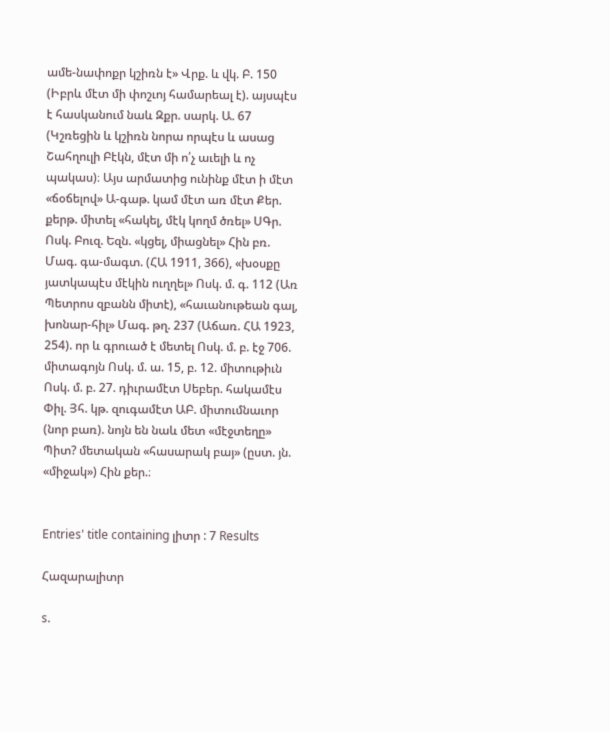ամե-նափոքր կշիռն է» Վրք. և վկ. Բ. 150 (Իբրև մէտ մի փոշւոյ համարեալ է). այսպէս է հասկանում նաև Զքր. սարկ. Ա. 67 (Կշռեցին և կշիռն նորա որպէս և ասաց Շահղուլի Բէկն, մէտ մի ո՛չ աւելի և ոչ պակաս)։ Այս արմատից ունինք մէտ ի մէտ «ճօճելով» Ա-գաթ. կամ մէտ առ մէտ Քեր. քերթ. միտել «հակել, մէկ կողմ ծռել» ՍԳր. Ոսկ. Բուզ. Եզն. «կցել, միացնել» Հին բռ. Մագ. գա-մագտ. (ՀԱ 1911, 366), «խօսքը յատկապէս մէկին ուղղել» Ոսկ. մ. գ. 112 (Առ Պետրոս զբանն միտէ), «հաւանութեան գալ, խոնար-հիլ» Մագ. թղ. 237 (Աճառ. ՀԱ 1923, 254). որ և գրուած է մետել Ոսկ. մ. բ. էջ 706. միտագոյն Ոսկ. մ. ա. 15, բ. 12. միտութիւն Ոսկ. մ. բ. 27. դիւրամէտ Սեբեր. հակամէս Փիլ. Յհ. կթ. զուգամէտ ԱԲ. միտումնաւոր (նոր բառ). նոյն են նաև մետ «մէջտեղը» Պիտ? մետական «հասարակ բայ» (ըստ. յն. «միջակ») Հին քեր.։


Entries' title containing լիտր : 7 Results

Հազարալիտր

s.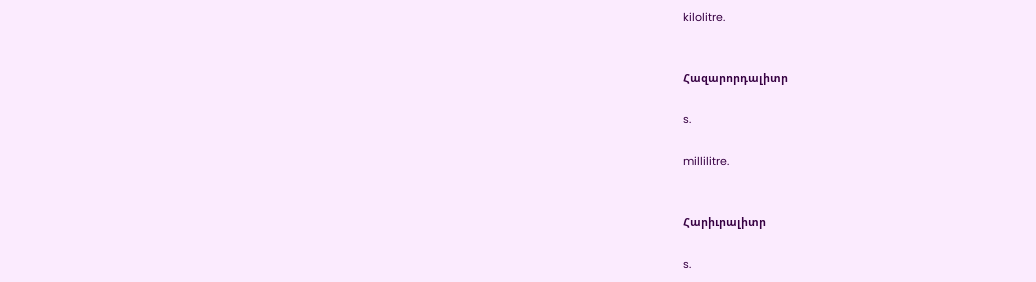kilolitre.


Հազարորդալիտր

s.

millilitre.


Հարիւրալիտր

s.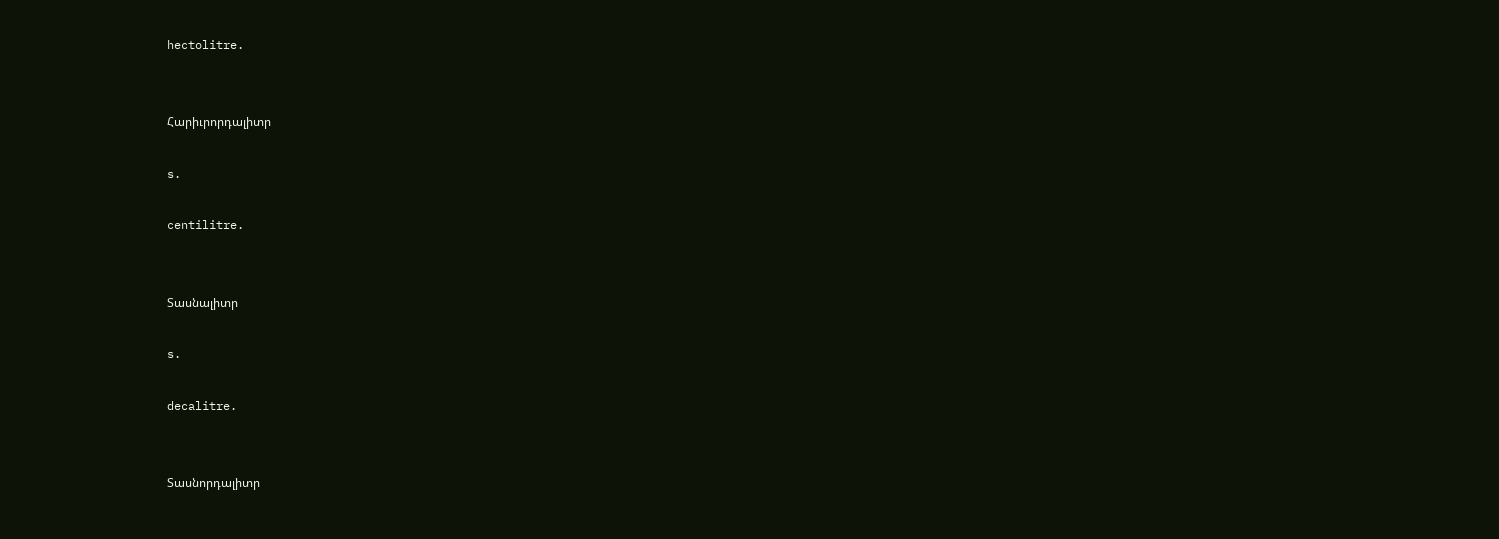hectolitre.


Հարիւրորդալիտր

s.

centilitre.


Տասնալիտր

s.

decalitre.


Տասնորդալիտր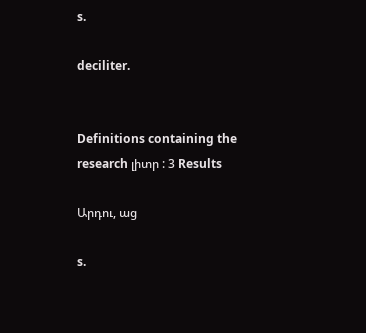s.

deciliter.


Definitions containing the research լիտր : 3 Results

Արդու, աց

s.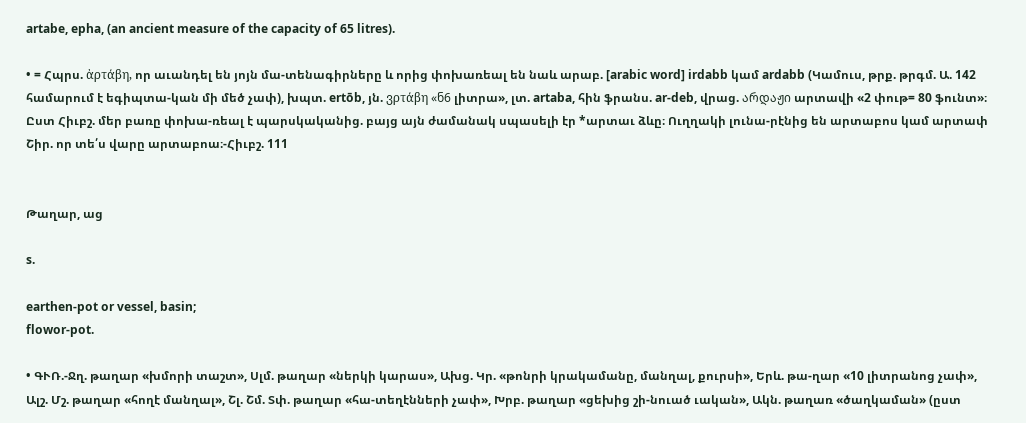artabe, epha, (an ancient measure of the capacity of 65 litres).

• = Հպրս. ἀρτάβη, որ աւանդել են յոյն մա-տենագիրները և որից փոխառեալ են նաև արաբ. [arabic word] irdabb կամ ardabb (Կամուս, թրք. թրգմ. Ա. 142 համարում է եգիպտա-կան մի մեծ չափ), խպտ. ertōb, յն. ვρτάβη «ნ6 լիտրա», լտ. artaba, հին ֆրանս. ar-deb, վրաց. არდაჟი արտավի «2 փութ= 80 ֆունտ»։ Ըստ Հիւբշ. մեր բառը փոխա-ռեալ է պարսկականից. բայց այն ժամանակ սպասելի էր *արտաւ ձևը։ Ուղղակի լունա-րէնից են արտաբոս կամ արտափ Շիր. որ տե՛ս վարը արտաբոա։-Հիւբշ. 111


Թաղար, աց

s.

earthen-pot or vessel, basin;
flowor-pot.

• ԳՒՌ.-Ջղ. թաղար «խմորի տաշտ», Սլմ. թաղար «ներկի կարաս», Ախց. Կր. «թոնրի կրակամանը, մանղալ, քուրսի», Երև. թա-ղար «10 լիտրանոց չափ», Ալշ. Մշ. թաղար «հողէ մանղալ», Շլ. Շմ. Տփ. թաղար «հա-տեղէնների չափ», Խրբ. թաղար «ցեխից շի-նուած ւական», Ակն. թաղառ «ծաղկաման» (ըստ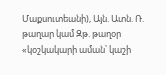Մաքսուտեանի), Այն. Ատն. Ռ. թաղար կամ Զթ. թաղօր «կօշկակարի աման՝ կաշի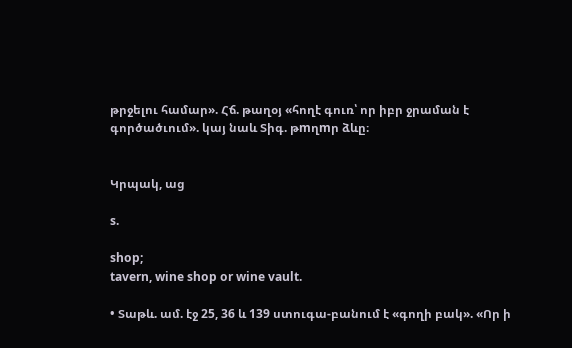թրջելու համար». Հճ. թաղօյ «հողէ գուռ՝ որ իբր ջրաման է գործածւում». կայ նաև Տիգ. թmղmր ձևը։


Կրպակ, աց

s.

shop;
tavern, wine shop or wine vault.

• Տաթև. ամ. էջ 25, 36 և 139 ստուգա-բանում է «գողի բակ». «Որ ի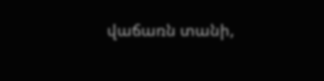վաճառն տանի,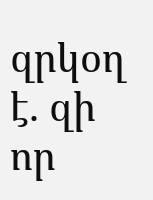զրկօղ է. զի որ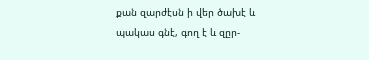քան զարժէսն ի վեր ծախէ և պակաս գնէ, գող է և զըր-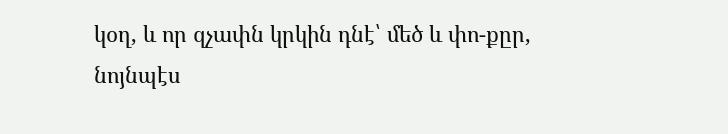կօղ, և որ զչափն կրկին դնէ՝ մեծ և փո-քըր, նոյնպէս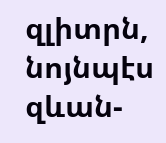զլիտրն, նոյնպէս զևան-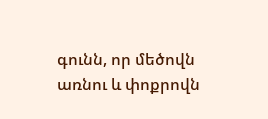գունն, որ մեծովն առնու և փոքրովն